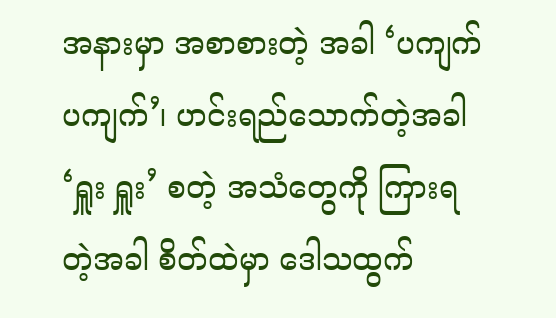အနားမှာ အစာစားတဲ့ အခါ ‘ပကျက် ပကျက်’၊ ဟင်းရည်သောက်တဲ့အခါ ‘ရှူး ရှူး’ စတဲ့ အသံတွေကို ကြားရတဲ့အခါ စိတ်ထဲမှာ ဒေါသထွက်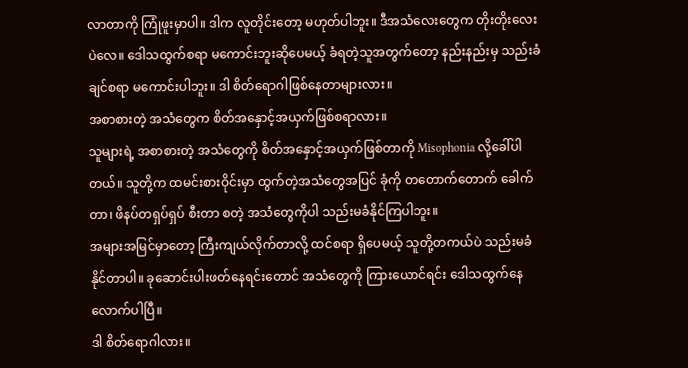လာတာကို ကြုံဖူးမှာပါ။ ဒါက လူတိုင်းတော့ မဟုတ်ပါဘူး။ ဒီအသံလေးတွေက တိုးတိုးလေးပဲလေ။ ဒေါသထွက်စရာ မကောင်းဘူးဆိုပေမယ့် ခံရတဲ့သူအတွက်တော့ နည်းနည်းမှ သည်းခံချင်စရာ မကောင်းပါဘူး။ ဒါ စိတ်ရောဂါဖြစ်နေတာများလား။
အစာစားတဲ့ အသံတွေက စိတ်အနှောင့်အယှက်ဖြစ်စရာလား။
သူများရဲ့ အစာစားတဲ့ အသံတွေကို စိတ်အနှောင့်အယှက်ဖြစ်တာကို Misophonia လို့ခေါ်ပါတယ်။ သူတို့က ထမင်းစားဝိုင်းမှာ ထွက်တဲ့အသံတွေအပြင် ခုံကို တတောက်တောက် ခေါက်တာ၊ ဖိနပ်တရှပ်ရှပ် စီးတာ စတဲ့ အသံတွေကိုပါ သည်းမခံနိုင်ကြပါဘူး။
အများအမြင်မှာတော့ ကြီးကျယ်လိုက်တာလို့ ထင်စရာ ရှိပေမယ့် သူတို့တကယ်ပဲ သည်းမခံနိုင်တာပါ။ ခုဆောင်းပါးဖတ်နေရင်းတောင် အသံတွေကို ကြားယောင်ရင်း ဒေါသထွက်နေလောက်ပါပြီ။
ဒါ စိတ်ရောဂါလား။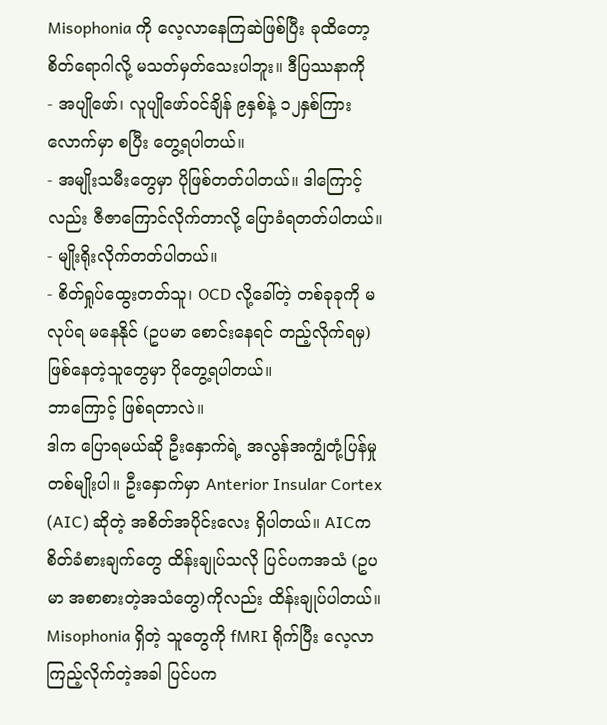Misophonia ကို လေ့လာနေကြဆဲဖြစ်ပြီး ခုထိတော့ စိတ်ရောဂါလို့ မသတ်မှတ်သေးပါဘူး။ ဒီပြဿနာကို
- အပျိုဖော်၊ လူပျိုဖော်ဝင်ချိန် ၉နှစ်နဲ့ ၁၂နှစ်ကြားလောက်မှာ စပြီး တွေ့ရပါတယ်။
- အမျိုးသမီးတွေမှာ ပိုဖြစ်တတ်ပါတယ်။ ဒါကြောင့်လည်း ဇီဇာကြောင်လိုက်တာလို့ ပြောခံရတတ်ပါတယ်။
- မျိုးရိုးလိုက်တတ်ပါတယ်။
- စိတ်ရှုပ်ထွေးတတ်သူ၊ OCD လို့ခေါ်တဲ့ တစ်ခုခုကို မလုပ်ရ မနေနိုင် (ဥပမာ စောင်းနေရင် တည့်လိုက်ရမှ) ဖြစ်နေတဲ့သူတွေမှာ ပိုတွေ့ရပါတယ်။
ဘာကြောင့် ဖြစ်ရတာလဲ။
ဒါက ပြောရမယ်ဆို ဦးနှောက်ရဲ့ အလွန်အကျွံတုံ့ပြန်မှု တစ်မျိုးပါ။ ဦးနှောက်မှာ Anterior Insular Cortex (AIC) ဆိုတဲ့ အစိတ်အပိုင်းလေး ရှိပါတယ်။ AICက စိတ်ခံစားချက်တွေ ထိန်းချုပ်သလို ပြင်ပကအသံ (ဥပမာ အစာစားတဲ့အသံတွေ)ကိုလည်း ထိန်းချုပ်ပါတယ်။
Misophonia ရှိတဲ့ သူတွေကို fMRI ရိုက်ပြီး လေ့လာကြည့်လိုက်တဲ့အခါ ပြင်ပက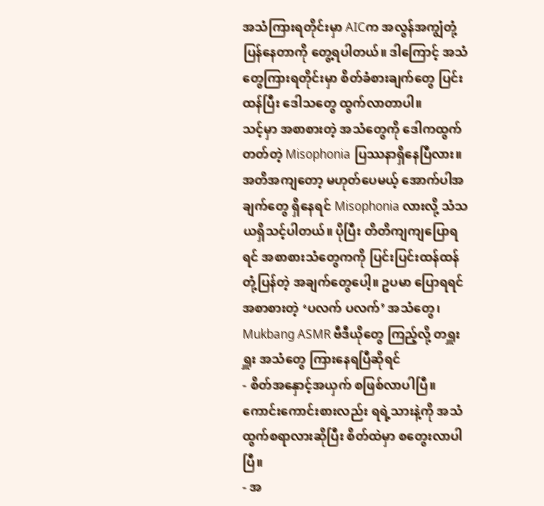အသံကြားရတိုင်းမှာ AICက အလွန်အကျွံတုံ့ပြန်နေတာကို တွေ့ရပါတယ်။ ဒါကြောင့် အသံတွေကြားရတိုင်းမှာ စိတ်ခံစားချက်တွေ ပြင်းထန်ပြီး ဒေါသတွေ ထွက်လာတာပါ။
သင့်မှာ အစာစားတဲ့ အသံတွေကို ဒေါကထွက်တတ်တဲ့ Misophonia ပြဿနာရှိနေပြီလား။
အတိအကျတော့ မဟုတ်ပေမယ့် အောက်ပါအချက်တွေ ရှိနေရင် Misophonia လားလို့ သံသယရှိသင့်ပါတယ်။ ပိုပြီး တိတိကျကျပြောရရင် အစာစားသံတွေကကို ပြင်းပြင်းထန်ထန် တုံ့ပြန်တဲ့ အချက်တွေပေါ့။ ဥပမာ ပြောရရင် အစာစားတဲ့ ‘ပလက် ပလက်’ အသံတွေ၊ Mukbang ASMR ဗီဒီယိုတွေ ကြည့်လို့ တရှူးရှူး အသံတွေ ကြားနေရပြီဆိုရင်
- စိတ်အနှောင့်အယှက် စဖြစ်လာပါပြီ။ ကောင်းကောင်းစားလည်း ရရဲ့သားနဲ့ကို အသံထွက်စရာလားဆိုပြီး စိတ်ထဲမှာ စတွေးလာပါပြီ။
- အ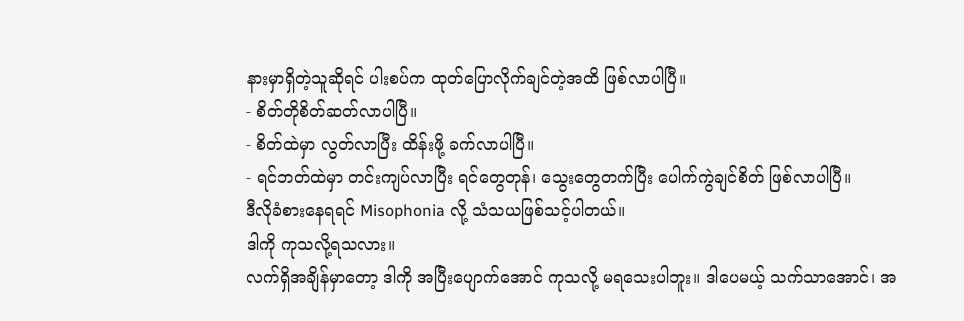နားမှာရှိတဲ့သူဆိုရင် ပါးစပ်က ထုတ်ပြောလိုက်ချင်တဲ့အထိ ဖြစ်လာပါပြီ။
- စိတ်တိုစိတ်ဆတ်လာပါပြီ။
- စိတ်ထဲမှာ လွတ်လာပြီး ထိန်းဖို့ ခက်လာပါပြီ။
- ရင်ဘတ်ထဲမှာ တင်းကျပ်လာပြီး ရင်တွေတုန်၊ သွေးတွေတက်ပြီး ပေါက်ကွဲချင်စိတ် ဖြစ်လာပါပြီ။
ဒီလိုခံစားနေရရင် Misophonia လို့ သံသယဖြစ်သင့်ပါတယ်။
ဒါကို ကုသလို့ရသလား။
လက်ရှိအချိန်မှာတော့ ဒါကို အပြီးပျောက်အောင် ကုသလို့ မရသေးပါဘူး။ ဒါပေမယ့် သက်သာအောင်၊ အ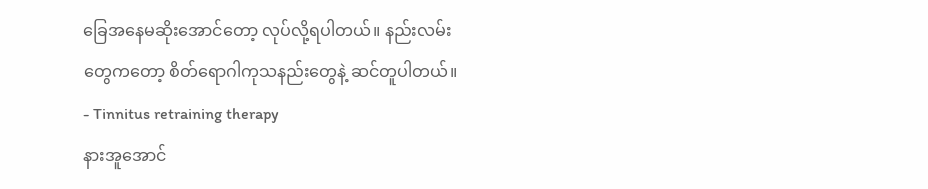ခြေအနေမဆိုးအောင်တော့ လုပ်လို့ရပါတယ်။ နည်းလမ်းတွေကတော့ စိတ်ရောဂါကုသနည်းတွေနဲ့ ဆင်တူပါတယ်။
- Tinnitus retraining therapy
နားအူအောင်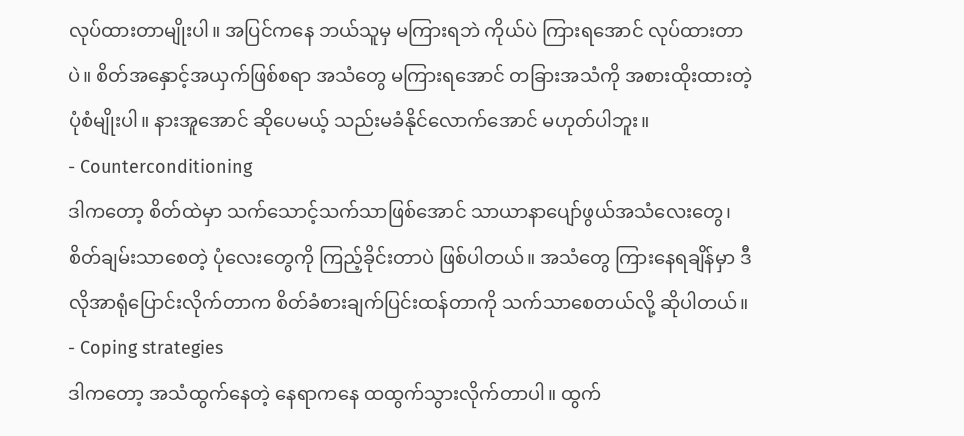လုပ်ထားတာမျိုးပါ။ အပြင်ကနေ ဘယ်သူမှ မကြားရဘဲ ကိုယ်ပဲ ကြားရအောင် လုပ်ထားတာပဲ။ စိတ်အနှောင့်အယှက်ဖြစ်စရာ အသံတွေ မကြားရအောင် တခြားအသံကို အစားထိုးထားတဲ့ ပုံစံမျိုးပါ။ နားအူအောင် ဆိုပေမယ့် သည်းမခံနိုင်လောက်အောင် မဟုတ်ပါဘူး။
- Counterconditioning
ဒါကတော့ စိတ်ထဲမှာ သက်သောင့်သက်သာဖြစ်အောင် သာယာနာပျော်ဖွယ်အသံလေးတွေ၊ စိတ်ချမ်းသာစေတဲ့ ပုံလေးတွေကို ကြည့်ခိုင်းတာပဲ ဖြစ်ပါတယ်။ အသံတွေ ကြားနေရချိန်မှာ ဒီလိုအာရုံပြောင်းလိုက်တာက စိတ်ခံစားချက်ပြင်းထန်တာကို သက်သာစေတယ်လို့ ဆိုပါတယ်။
- Coping strategies
ဒါကတော့ အသံထွက်နေတဲ့ နေရာကနေ ထထွက်သွားလိုက်တာပါ။ ထွက်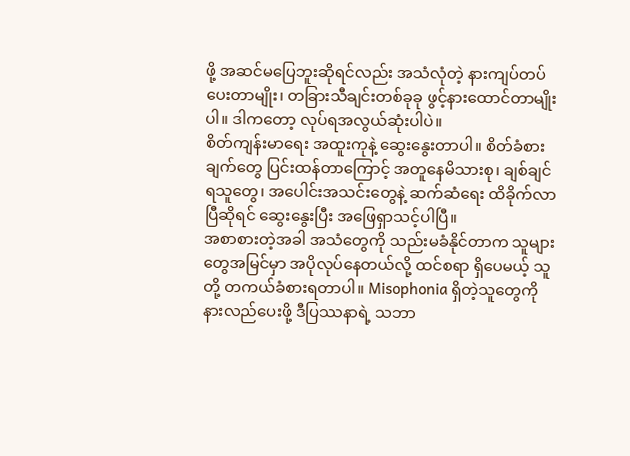ဖို့ အဆင်မပြေဘူးဆိုရင်လည်း အသံလုံတဲ့ နားကျပ်တပ်ပေးတာမျိုး၊ တခြားသီချင်းတစ်ခုခု ဖွင့်နားထောင်တာမျိုးပါ။ ဒါကတော့ လုပ်ရအလွယ်ဆုံးပါပဲ။
စိတ်ကျန်းမာရေး အထူးကုနဲ့ ဆွေးနွေးတာပါ။ စိတ်ခံစားချက်တွေ ပြင်းထန်တာကြောင့် အတူနေမိသားစု၊ ချစ်ချင်ရသူတွေ၊ အပေါင်းအသင်းတွေနဲ့ ဆက်ဆံရေး ထိခိုက်လာပြီဆိုရင် ဆွေးနွေးပြီး အဖြေရှာသင့်ပါပြီ။
အစာစားတဲ့အခါ အသံတွေကို သည်းမခံနိုင်တာက သူများတွေအမြင်မှာ အပိုလုပ်နေတယ်လို့ ထင်စရာ ရှိပေမယ့် သူတို့ တကယ်ခံစားရတာပါ။ Misophonia ရှိတဲ့သူတွေကို နားလည်ပေးဖို့ ဒီပြဿနာရဲ့ သဘာ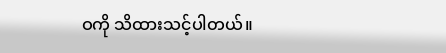ဝကို သိထားသင့်ပါတယ်။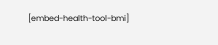[embed-health-tool-bmi]